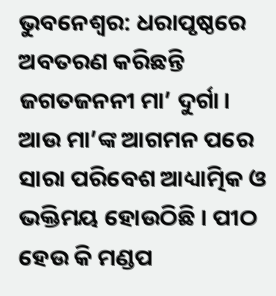ଭୁବନେଶ୍ୱର: ଧରାପୃଷ୍ଠରେ ଅବତରଣ କରିଛନ୍ତି ଜଗତଜନନୀ ମା’ ଦୁର୍ଗା। ଆଉ ମା’ଙ୍କ ଆଗମନ ପରେ ସାରା ପରିବେଶ ଆଧ୍ୟାତ୍ମିକ ଓ ଭକ୍ତିମୟ ହୋଉଠିଛି । ପୀଠ ହେଉ କି ମଣ୍ଡପ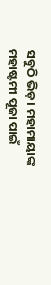ସବୁଠି ଭିଡ଼। ମହାମାୟାଙ୍କ ମହାଷ୍ଟମୀ ପୂଜା ପାଇଁ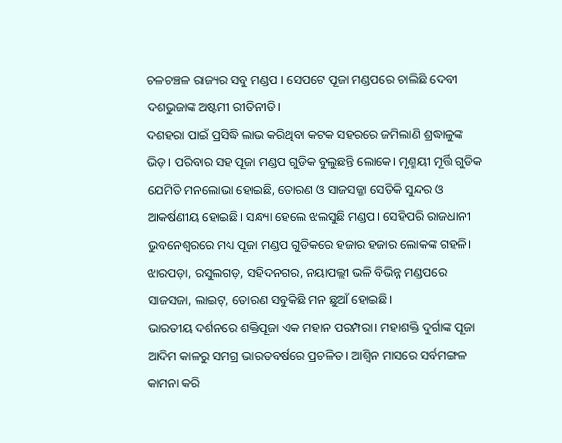ଚଳଚଞ୍ଚଳ ରାଜ୍ୟର ସବୁ ମଣ୍ଡପ । ସେପଟେ ପୂଜା ମଣ୍ଡପରେ ଚାଲିଛି ଦେବୀ ଦଶଭୁଜାଙ୍କ ଅଷ୍ଟମୀ ରୀତିନୀତି।
ଦଶହରା ପାଇଁ ପ୍ରସିଦ୍ଧି ଲାଭ କରିଥିବା କଟକ ସହରରେ ଜମିଲାଣି ଶ୍ରଦ୍ଧାଳୁଙ୍କ ଭିଡ଼। ପରିବାର ସହ ପୂଜା ମଣ୍ଡପ ଗୁଡିକ ବୁଲୁଛନ୍ତି ଲୋକେ। ମୃଣ୍ମୟୀ ମୂର୍ତ୍ତି ଗୁଡିକ ଯେମିତି ମନଲୋଭା ହୋଇଛି, ତୋରଣ ଓ ସାଜସଜ୍ଜା ସେତିକି ସୁନ୍ଦର ଓ ଆକର୍ଷଣୀୟ ହୋଇଛି। ସନ୍ଧ୍ୟା ହେଲେ ଝଲସୁଛି ମଣ୍ଡପ। ସେହିପରି ରାଜଧାନୀ ଭୁବନେଶ୍ୱରରେ ମଧ୍ୟ ପୂଜା ମଣ୍ଡପ ଗୁଡିକରେ ହଜାର ହଜାର ଲୋକଙ୍କ ଗହଳି। ଝାରପଡ଼ା, ରସୁଲଗଡ଼, ସହିଦନଗର, ନୟାପଲ୍ଲୀ ଭଳି ବିଭିନ୍ନ ମଣ୍ଡପରେ ସାଜସଜା, ଲାଇଟ୍, ତୋରଣ ସବୁକିଛି ମନ ଛୁଆଁ ହୋଇଛି।
ଭାରତୀୟ ଦର୍ଶନରେ ଶକ୍ତିପୂଜା ଏକ ମହାନ ପରମ୍ପରା। ମହାଶକ୍ତି ଦୁର୍ଗାଙ୍କ ପୂଜା ଆଦିମ କାଳରୁ ସମଗ୍ର ଭାରତବର୍ଷରେ ପ୍ରଚଳିତ। ଆଶ୍ବିନ ମାସରେ ସର୍ବମଙ୍ଗଳ କାମନା କରି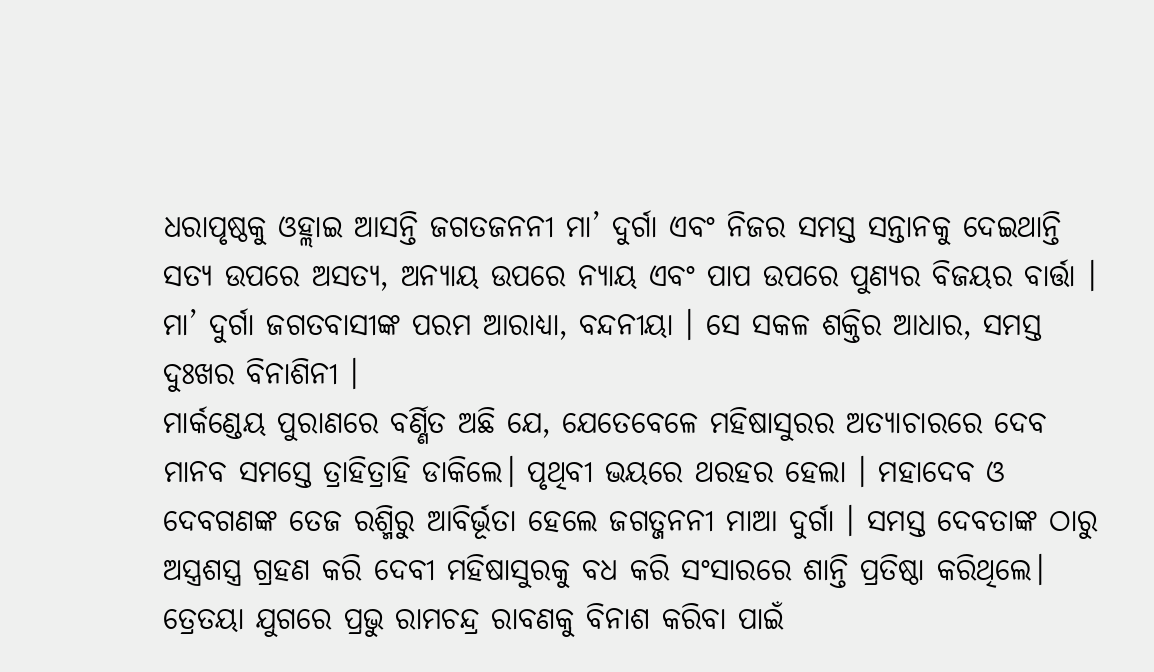ଧରାପୃଷ୍ଠକୁ ଓହ୍ଲାଇ ଆସନ୍ତି ଜଗତଜନନୀ ମା’ ଦୁର୍ଗା ଏବଂ ନିଜର ସମସ୍ତ ସନ୍ତାନକୁ ଦେଇଥାନ୍ତି ସତ୍ୟ ଉପରେ ଅସତ୍ୟ, ଅନ୍ୟାୟ ଉପରେ ନ୍ୟାୟ ଏବଂ ପାପ ଉପରେ ପୁଣ୍ୟର ବିଜୟର ବାର୍ତ୍ତା । ମା’ ଦୁର୍ଗା ଜଗତବାସୀଙ୍କ ପରମ ଆରାଧ୍ୟା, ବନ୍ଦନୀୟା । ସେ ସକଳ ଶକ୍ତିର ଆଧାର, ସମସ୍ତ ଦୁଃଖର ବିନାଶିନୀ ।
ମାର୍କଣ୍ଡେୟ ପୁରାଣରେ ବର୍ଣ୍ଣିତ ଅଛି ଯେ, ଯେତେବେଳେ ମହିଷାସୁରର ଅତ୍ୟାଚାରରେ ଦେବ ମାନବ ସମସ୍ତେ ତ୍ରାହିତ୍ରାହି ଡାକିଲେ। ପୃଥିବୀ ଭୟରେ ଥରହର ହେଲା । ମହାଦେବ ଓ ଦେବଗଣଙ୍କ ତେଜ ରଶ୍ମିରୁ ଆବିର୍ଭୂତା ହେଲେ ଜଗତ୍ଜନନୀ ମାଆ ଦୁର୍ଗା । ସମସ୍ତ ଦେବତାଙ୍କ ଠାରୁ ଅସ୍ତ୍ରଶସ୍ତ୍ର ଗ୍ରହଣ କରି ଦେବୀ ମହିଷାସୁରକୁ ବଧ କରି ସଂସାରରେ ଶାନ୍ତି ପ୍ରତିଷ୍ଠା କରିଥିଲେ। ତ୍ରେତୟା ଯୁଗରେ ପ୍ରଭୁ ରାମଚନ୍ଦ୍ର ରାବଣକୁ ବିନାଶ କରିବା ପାଇଁ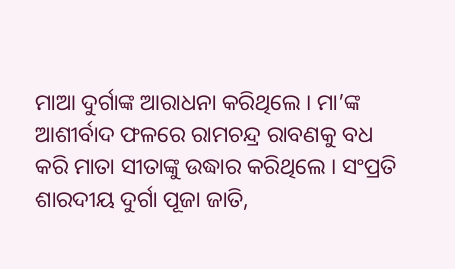ମାଆ ଦୁର୍ଗାଙ୍କ ଆରାଧନା କରିଥିଲେ । ମା’ଙ୍କ ଆଶୀର୍ବାଦ ଫଳରେ ରାମଚନ୍ଦ୍ର ରାବଣକୁ ବଧ କରି ମାତା ସୀତାଙ୍କୁ ଉଦ୍ଧାର କରିଥିଲେ । ସଂପ୍ରତି ଶାରଦୀୟ ଦୁର୍ଗା ପୂଜା ଜାତି,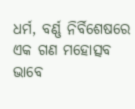ଧର୍ମ, ବର୍ଣ୍ଣ ନିର୍ବିଶେଷରେ ଏକ ଗଣ ମହୋତ୍ସବ ଭାବେ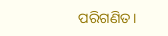ପରିଗଣିତ।